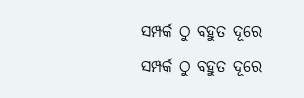ସମ୍ପର୍କ ଠୁ ବହୁତ ଦୂରେ
ସମ୍ପର୍କ ଠୁ ବହୁତ ଦୂରେ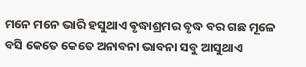ମନେ ମନେ ଭାରି ହସୁଥାଏ ଵୃଦ୍ଧାଶ୍ରମର ବୃଦ୍ଧ ବର ଗଛ ମୂଳେ ବସି କେତେ କେତେ ଅନାବନା ଭାବନା ସବୁ ଆସୁଥାଏ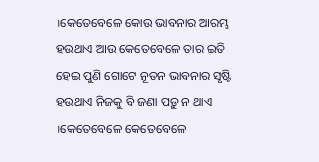।କେତେବେଳେ କୋଉ ଭାବନାର ଆରମ୍ଭ ହଉଥାଏ ଆଉ କେତେବେଳେ ତାର ଇତି ହେଇ ପୁଣି ଗୋଟେ ନୂତନ ଭାବନାର ସୃଷ୍ଟି ହଉଥାଏ ନିଜକୁ ବି ଜଣା ପଡ଼ୁ ନ ଥାଏ ।କେତେବେଳେ କେତେବେଳେ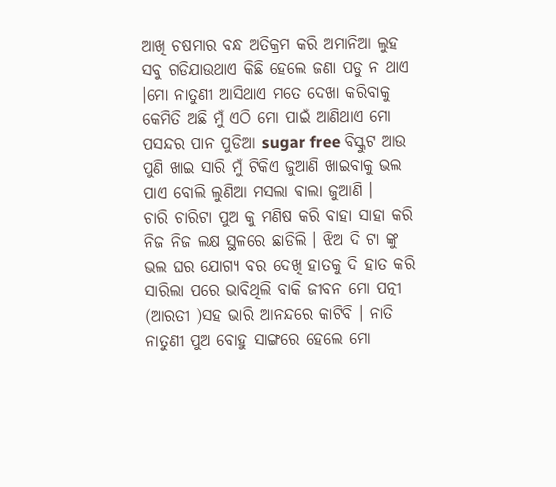ଆଖି ଚଷମାର ବନ୍ଧ ଅତିକ୍ରମ କରି ଅମାନିଆ ଲୁହ ସବୁ ଗଡିଯାଉଥାଏ କିଛି ହେଲେ ଜଣା ପଡୁ ନ ଥାଏ ।ମୋ ନାତୁଣୀ ଆସିଥାଏ ମତେ ଦେଖା କରିବାକୁ କେମିତି ଅଛି ମୁଁ ଏଠି ମୋ ପାଇଁ ଆଣିଥାଏ ମୋ ପସନ୍ଦର ପାନ ପୁଡିଆ sugar free ବିସ୍କୁଟ ଆଉ ପୁଣି ଖାଇ ସାରି ମୁଁ ଟିକିଏ ଜୁଆଣି ଖାଇବାକୁ ଭଲ ପାଏ ବୋଲି ଲୁଣିଆ ମସଲା ଵାଲା ଜୁଆଣି ।
ଚାରି ଚାରିଟା ପୁଅ କୁ ମଣିଷ କରି ବାହା ସାହା କରି ନିଜ ନିଜ ଲକ୍ଷ ସ୍ଥଳରେ ଛାଡିଲି । ଝିଅ ଦି ଟା ଙ୍କୁ ଭଲ ଘର ଯୋଗ୍ୟ ବର ଦେଖି ହାତକୁ ଦି ହାତ କରି ସାରିଲା ପରେ ଭାବିଥିଲି ବାକି ଜୀବନ ମୋ ପତ୍ନୀ (ଆରତୀ )ସହ ଭାରି ଆନନ୍ଦରେ କାଟିବି । ନାତି ନାତୁଣୀ ପୁଅ ବୋହୁ ସାଙ୍ଗରେ ହେଲେ ମୋ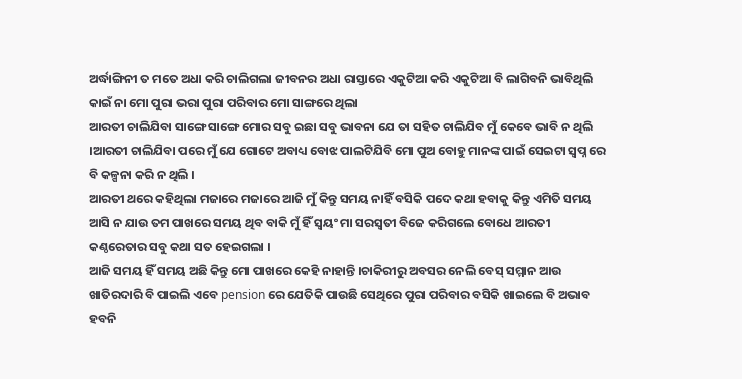ଅର୍ଦ୍ଧାଙ୍ଗିନୀ ତ ମତେ ଅଧା କରି ଚାଲିଗଲା ଜୀବନର ଅଧା ରାସ୍ତାରେ ଏକୁଟିଆ କରି ଏକୁଟିଆ ବି ଲାଗିବନି ଭାବିଥିଲି କାଇଁ ନା ମୋ ପୁରା ଭରା ପୁରା ପରିବାର ମୋ ସାଙ୍ଗରେ ଥିଲା
ଆରତୀ ଚାଲିଯିବା ସାଙ୍ଗେ ସାଙ୍ଗେ ମୋର ସବୁ ଇଛା ସବୁ ଭାବନା ଯେ ତା ସହିତ ଚାଲିଯିବ ମୁଁ କେବେ ଭାବି ନ ଥିଲି ।ଆରତୀ ଚାଲିଯିବା ପରେ ମୁଁ ଯେ ଗୋଟେ ଅବାଧ୍ୟ ବୋଝ ପାଲଟିଯିବି ମୋ ପୁଅ ବୋହୁ ମାନଙ୍କ ପାଇଁ ସେଇଟା ସ୍ୱପ୍ନ ରେ ବି କଳ୍ପନା କରି ନ ଥିଲି ।
ଆରତୀ ଥରେ କହିଥିଲା ମଜାରେ ମଜାରେ ଆଜି ମୁଁ କିନ୍ତୁ ସମୟ ନାହିଁ ବସିକି ପଦେ କଥା ହବାକୁ କିନ୍ତୁ ଏମିତି ସମୟ ଆସି ନ ଯାଉ ତମ ପାଖରେ ସମୟ ଥିବ ବାକି ମୁଁ ହିଁ ସ୍ୱୟଂ ମା ସରସ୍ବତୀ ବିଜେ କରିଗଲେ ବୋଧେ ଆରତୀ କଣ୍ଠରେତାର ସବୁ କଥା ସତ ହେଇଗଲା ।
ଆଜି ସମୟ ହିଁ ସମୟ ଅଛି କିନ୍ତୁ ମୋ ପାଖରେ କେହି ନାହାନ୍ତି ।ଚାକିରୀରୁ ଅବସର ନେଲି ବେସ୍ ସମ୍ମାନ ଆଉ ଖାତିରଦାରି ବି ପାଇଲି ଏବେ pension ରେ ଯେତିକି ପାଉଛି ସେଥିରେ ପୁରା ପରିବାର ବସିକି ଖାଇଲେ ବି ଅଭାବ ହବନି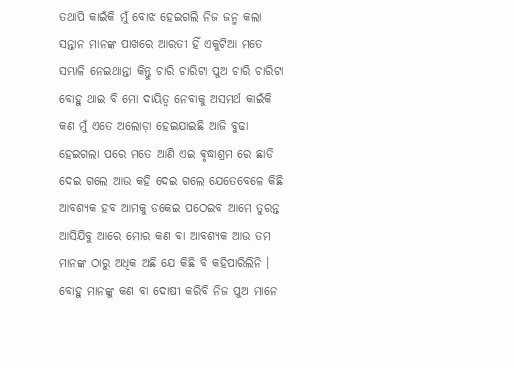ତଥାପି କାଇଁକି ମୁଁ ବୋଝ ହେଇଗଲି ନିଜ ଜନ୍ମ କଲା ସନ୍ତାନ ମାନଙ୍କ ପାଖରେ ଆରତୀ ହିଁ ଏକୁଟିଆ ମତେ ସମ୍ଭାଳି ନେଇଥାନ୍ତା କିନ୍ତୁ ଚାରି ଚାରିଟା ପୁଅ ଚାରି ଚାରିଟା ବୋହୁ ଥାଇ ବି ମୋ ଦାୟିତ୍ୱ ନେବାକୁ ଅସମର୍ଥ କାଇଁକି କଣ ମୁଁ ଏତେ ଅଲୋଡ଼ା ହେଇଯାଇଛି ଆଜି ବୁଢା ହେଇଗଲା ପରେ ମତେ ଆଣି ଏଇ ଵୃଦ୍ଧାଶ୍ରମ ରେ ଛାଡି ଦେଇ ଗଲେ ଆଉ କହି ଦେଇ ଗଲେ ଯେତେବେଳେ କିଛି ଆବଶ୍ୟକ ହବ ଆମକୁ ଡକେଇ ପଠେଇବ ଆମେ ତୁରନ୍ତ ଆସିଯିବୁ ଆରେ ମୋର କଣ ବା ଆବଶ୍ୟକ ଆଉ ତମ ମାନଙ୍କ ଠାରୁ ଅଧିକ ଅଛି ଯେ କିଛି ବି କହିପାରିଲିନି ।
ବୋହୁ ମାନଙ୍କୁ କଣ ବା ଦୋଷୀ କରିବି ନିଜ ପୁଅ ମାନେ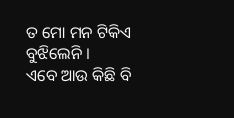ତ ମୋ ମନ ଟିକିଏ ବୁଝିଲେନି ।
ଏବେ ଆଉ କିଛି ବି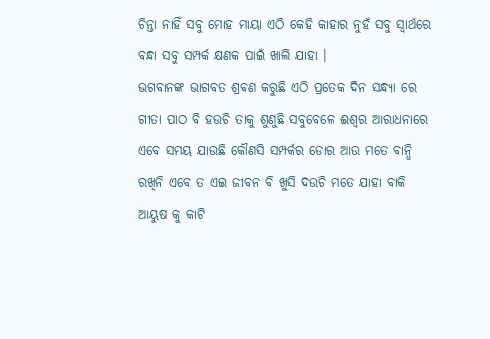ଚିନ୍ତା ନାହିଁ ସବୁ ମୋହ ମାୟା ଏଠି କେହି କାହାର ନୁହଁ ସବୁ ସ୍ୱାର୍ଥରେ ବନ୍ଧା ସବୁ ସମ୍ପର୍କ କ୍ଷଣକ ପାଇଁ ଖାଲି ଯାହା ।
ଭଗବାନଙ୍କ ଭାଗବତ ଶ୍ରଵଣ କରୁଛି ଏଠି ପ୍ରତେକ ଦିନ ସନ୍ଧ୍ୟା ରେ ଗୀତା ପାଠ ବି ହଉଚି ତାକୁ ଶୁଣୁଛି ସବୁବେଳେ ଈଶ୍ୱର ଆରାଧନାରେ ଏବେ ସମୟ ଯାଉଛି କୌଣସି ସମ୍ପର୍କର ଡୋର ଆଉ ମତେ ବାନ୍ଧି ରଖିନି ଏବେ ତ ଏଇ ଜୀବନ ବି ଖୁସି ଦଉଚି ମତେ ଯାହା ବାକି ଆୟୁଷ କୁ କାଟି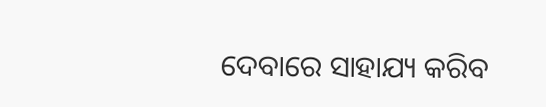ଦେବାରେ ସାହାଯ୍ୟ କରିବ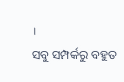।
ସବୁ ସମ୍ପର୍କରୁ ବହୁତ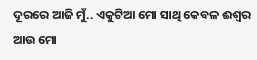ଦୂରରେ ଆଜି ମୁଁ.. ଏକୁଟିଆ ମୋ ସାଥି କେବଳ ଈଶ୍ୱର ଆଉ ମୋ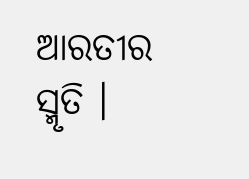ଆରତୀର ସ୍ମୃତି ।